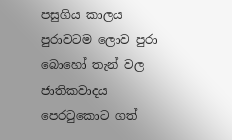පසුගිය කාලය පුරාවටම ලොව පුරා බොහෝ තැන් වල ජාතිකවාදය පෙරටුකොට ගත්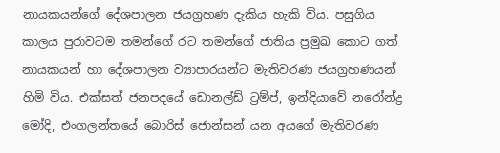නායකයන්ගේ දේශපාලන ජයග්‍රහණ දැකිය හැකි විය. පසුගිය කාලය පුරාවටම තමන්ගේ රට තමන්ගේ ජාතිය ප්‍රමුඛ කොට ගත් නායකයන් හා දේශපාලන ව්‍යාපාරයන්ට මැතිවරණ ජයග්‍රහණයන් හිමි විය. එක්සත් ජනපදයේ ඩොනල්ඩ් ට්‍රම්ප්, ඉන්දියාවේ නරෝන්ද්‍ර මෝදි, එංගලන්තයේ බොරිස් ජොන්සන් යන අයගේ මැතිවරණ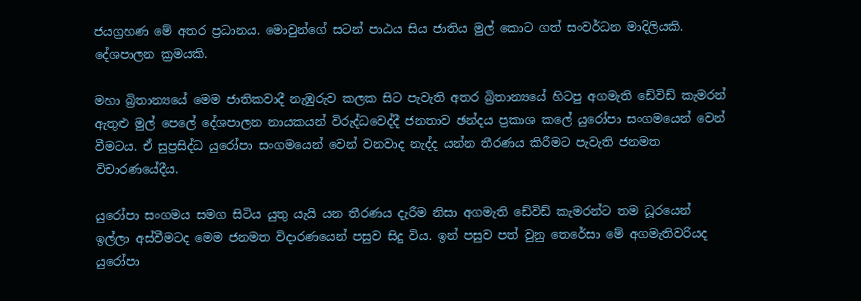ජයග්‍රහණ මේ අතර ප්‍රධානය. මොවුන්ගේ සටන් පාඨය සිය ජාතිය මුල් කොට ගත් සංවර්ධන මාදිලියකි. දේශපාලන ක්‍රමයකි.

මහා බ්‍රිතාන්‍යයේ මෙම ජාතිකවාදී නැඹුරුව කලක සිට පැවැති අතර බ්‍රිතාන්‍යයේ හිටපු අගමැති ඩේවිඩ් කැමරන් ඇතුළු මුල් පෙලේ දේශපාලන නායකයන් විරුද්ධවෙද්දී ජනතාව ඡන්දය ප්‍රකාශ කලේ යුරෝපා සංගමයෙන් වෙන් වීමටය. ඒ සුප්‍රසිද්ධ යුරෝපා සංගමයෙන් වෙන් වනවාද නැද්ද යන්න තීරණය කිරීමට පැවැති ජනමත විචාරණයේදීය.

යුරෝපා සංගමය සමග සිටිය යුතු යැයි යන තීරණය දැරීම නිසා අගමැති ඩේවිඩ් කැමරන්ට තම ධූරයෙන් ඉල්ලා අස්වීමටද මෙම ජනමත විදාරණයෙන් පසුව සිදු විය. ඉන් පසුව පත් වුනු තෙරේසා මේ අගමැතිවරියද යුරෝපා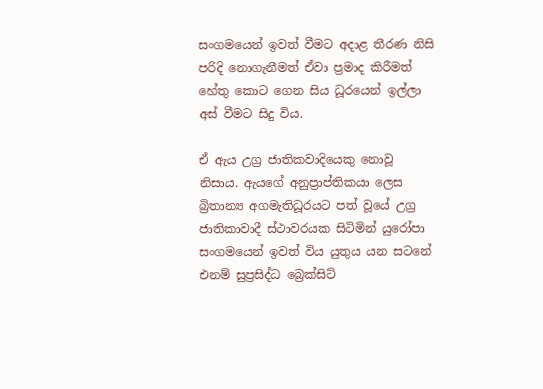සංගමයෙන් ඉවත් වීමට අදාළ තීරණ නිසි පරිදි නොගැනීමත් ඒවා ප්‍රමාද කිරීමත් හේතු කොට ගෙන සිය ධූරයෙන් ඉල්ලා අස් වීමට සිදු විය.

ඒ ඇය උග්‍ර ජාතිකවාදියෙකු නොවූ නිසාය. ඇයගේ අනුප්‍රාප්තිකයා ලෙස බ්‍රිතාන්‍ය අගමැතිධූරයට පත් වූයේ උග්‍ර ජාතිකාවාදී ස්ථාවරයක සිටිමින් යුරෝපා සංගමයෙන් ඉවත් විය යුතුය යන සටනේ එනම් සුප්‍රසිද්ධ බ්‍රෙක්සිට්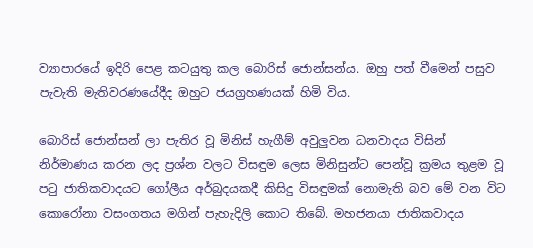ව්‍යාපාරයේ ඉදිරි පෙළ කටයුතු කල බොරිස් ජොන්සන්ය. ඔහු පත් වීමෙන් පසුව පැවැති මැතිවරණයේදීද ඔහුට ජයග්‍රහණයක් හිමි විය.

බොරිස් ජොන්සන් ලා පැතිර වූ මිනිස් හැගීම් අවුලුවන ධනවාදය විසින් නිර්මාණය කරන ලද ප්‍රශ්න වලට විසඳුම ලෙස මිනිසුන්ට පෙන්වූ ක්‍රමය තුළම වූ පටු ජාතිකවාදයට ගෝලීය අර්බුදයකදී කිසිදු විසඳුමක් නොමැති බව මේ වන විට කොරෝනා වසංගතය මගින් පැහැදිලි කොට තිබේ. මහජනයා ජාතිකවාදය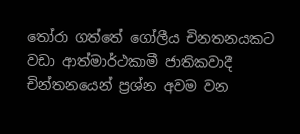තෝරා ගත්තේ ගෝලීය චිනතනයකට වඩා ආත්මාර්ථකාමී ජාතිකවාදී චින්තනයෙන් ප්‍රශ්න අවම වන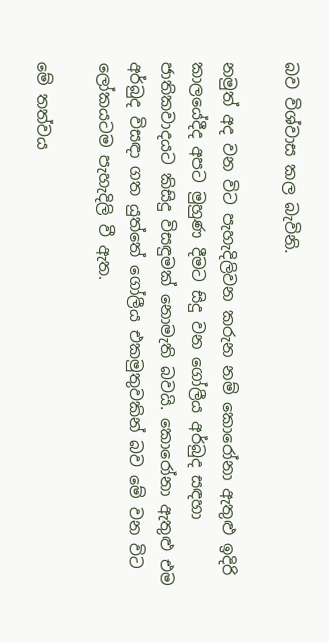බව විශ්වාස කල බැවිනි.

නමුත් අද වන විට පැහැදිලිවන කරුන නම් කොරෝනා ඇතුළු ඉදිරි කාලයේදීද අපට මුහුණ දීමට සිදු වන ගෝලීය අර්බුද සඳහා ජාතිකවාදයට කිසිදු විසඳුමක් නොමැති බවයි. කොරෝනා ඇතුළු එම අර්බුද විසඳා ගත යුත්තේ ගෝලීය එකමුතුවකින් බව මේ වන විට ලෝකයටම පැහැදිලි වී ඇත.

මේ තත්වය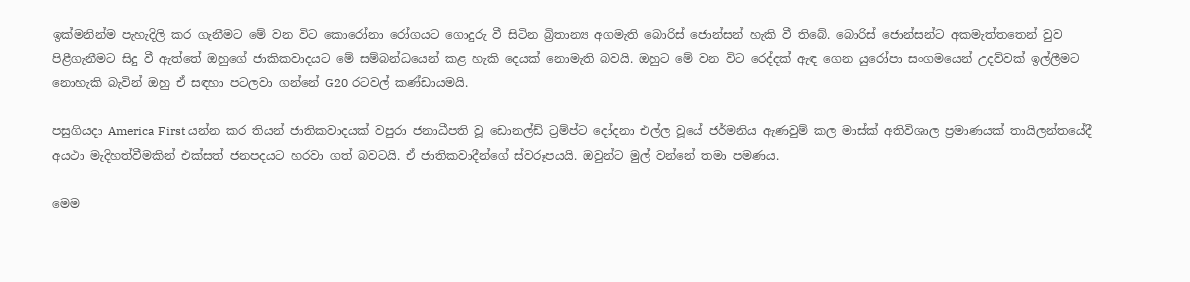ඉක්මනින්ම පැහැදිලි කර ගැනීමට මේ වන විට කොරෝනා රෝගයට ගොදුරු වී සිටින බ්‍රිතාන්‍ය අගමැති බොරිස් ජොන්සන් හැකි වී තිබේ. බොරිස් ජොන්සන්ට අකමැත්තතෙන් වුව පිළීගැනීමට සිදු වී ඇත්තේ ඔහුගේ ජාකිකවාදයට මේ සම්බන්ධයෙන් කළ හැකි දෙයක් නොමැති බවයි. ඔහුට මේ වන විට රෙද්දක් ඇඳ ගෙන යුරෝපා සංගමයෙන් උදව්වක් ඉල්ලීමට නොහැකි බැවින් ඔහු ඒ සඳහා පටලවා ගන්නේ G20 රටවල් කණ්ඩායමයි.

පසුගියදා America First යන්න කර තියන් ජාතිකවාදයක් වපුරා ජනාධීපති වූ ඩොනල්ඩ් ට්‍රම්ප්ට දෝදනා එල්ල වූයේ ජර්මනිය ඇණවුම් කල මාස්ක් අතිවිශාල ප්‍රමාණයක් තායිලන්තයේදී අයථා මැදිහත්වීමකින් එක්සත් ජනපදයට හරවා ගත් බවටයි. ඒ ජාතිකවාදීන්ගේ ස්වරූපයයි. ඔවුන්ට මුල් වන්නේ තමා පමණය.

මෙම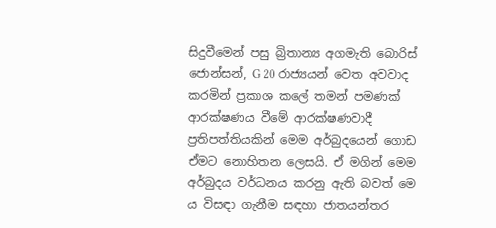සිදුවීමෙන් පසු බ්‍රිතාන්‍ය අගමැති බොරිස් ජොන්සන්, G 20 රාජ්‍යයන් වෙත අවවාද කරමින් ප්‍රකාශ කලේ තමන් පමණක් ආරක්ෂණය වීමේ ආරක්ෂණවාදී ප්‍රතිපත්තියකින් මෙම අර්බුදයෙන් ගොඩ ඒමට නොහිතන ලෙසයි. ඒ මගින් මෙම අර්බුදය වර්ධනය කරනු ඇති බවත් මෙ ය විසඳා ගැනීම සඳහා ජාතයන්තර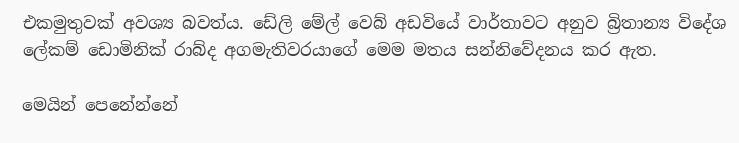එකමුතුවක් අවශ්‍ය බවත්ය. ඩේලි මේල් වෙබ් අඩවියේ වාර්තාවට අනුව බ්‍රිතාන්‍ය විදේශ ලේකම් ඩොමිනික් රාබ්ද අගමැතිවරයාගේ මෙම මතය සන්නිවේදනය කර ඇත.

මෙයින් පෙනේන්නේ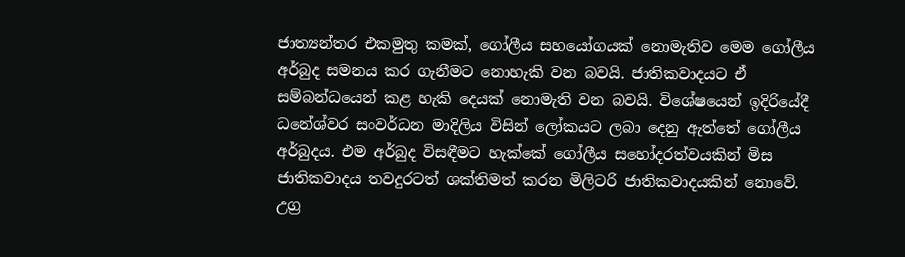ජාත්‍යන්තර එකමුතු කමක්, ගෝලීය සහයෝගයක් නොමැතිව මෙම ගෝලීය අර්බුද සමනය කර ගැනීමට නොහැකි වන බවයි. ජාතිකවාදයට ඒ සම්බන්ධයෙන් කළ හැකි දෙයක් නොමැති වන බවයි. විශේෂයෙන් ඉදිරියේදී ධනේශ්වර සංවර්ධන මාදිලිය විසින් ලෝකයට ලබා දෙනු ඇත්තේ ගෝලීය අර්බුදය. එම අර්බුද විසඳීමට හැක්කේ ගෝලීය සහෝදරත්වයකින් මිස ජාතිකවාදය තවදුරටත් ශක්තිමත් කරන මිලිටරි ජාතිකවාදයකින් නොවේ. උග්‍ර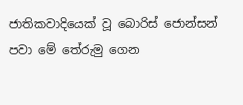ජාතිකවාදියෙක් වූ බොරිස් ජොන්සන් පවා මේ තේරුමු ගෙන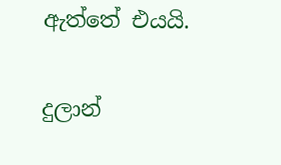ඇත්තේ එයයි.

දුලාන්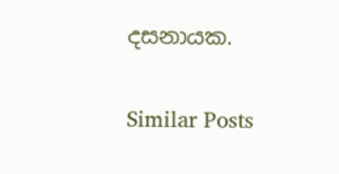දසනායක.

Similar Posts